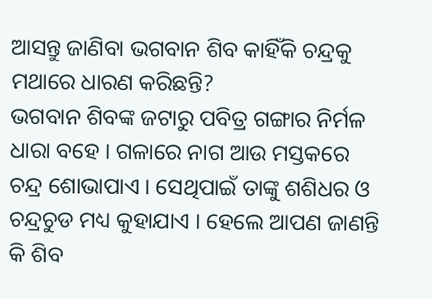ଆସନ୍ତୁ ଜାଣିବା ଭଗବାନ ଶିବ କାହିଁକି ଚନ୍ଦ୍ରକୁ ମଥାରେ ଧାରଣ କରିଛନ୍ତି?
ଭଗବାନ ଶିବଙ୍କ ଜଟାରୁ ପବିତ୍ର ଗଙ୍ଗାର ନିର୍ମଳ ଧାରା ବହେ । ଗଳାରେ ନାଗ ଆଉ ମସ୍ତକରେ ଚନ୍ଦ୍ର ଶୋଭାପାଏ । ସେଥିପାଇଁ ତାଙ୍କୁ ଶଶିଧର ଓ ଚନ୍ଦ୍ରଚୁଡ ମଧ୍ୟ କୁହାଯାଏ । ହେଲେ ଆପଣ ଜାଣନ୍ତି କି ଶିବ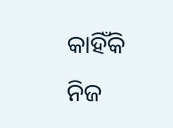କାହିଁକି ନିଜ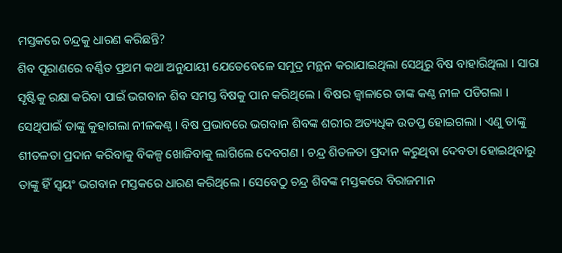ମସ୍ତକରେ ଚନ୍ଦ୍ରକୁ ଧାରଣ କରିଛନ୍ତି?
ଶିବ ପୂରାଣରେ ବର୍ଣ୍ଣିତ ପ୍ରଥମ କଥା ଅନୁଯାୟୀ ଯେତେବେଳେ ସମୁଦ୍ର ମନ୍ଥନ କରାଯାଇଥିଲା ସେଥିରୁ ବିଷ ବାହାରିଥିଲା । ସାରା ସୃଷ୍ଟିକୁ ରକ୍ଷା କରିବା ପାଇଁ ଭଗବାନ ଶିବ ସମସ୍ତ ବିଷକୁ ପାନ କରିଥିଲେ । ବିଷର ଜ୍ୱାଳାରେ ତାଙ୍କ କଣ୍ଠ ନୀଳ ପଡିଗଲା । ସେଥିପାଇଁ ତାଙ୍କୁ କୁହାଗଲା ନୀଳକଣ୍ଠ । ବିଷ ପ୍ରଭାବରେ ଭଗବାନ ଶିବଙ୍କ ଶରୀର ଅତ୍ୟଧିକ ଉତପ୍ତ ହୋଇଗଲା । ଏଣୁ ତାଙ୍କୁ ଶୀତଳତା ପ୍ରଦାନ କରିବାକୁ ବିକଳ୍ପ ଖୋଜିବାକୁ ଲାଗିଲେ ଦେବଗଣ । ଚନ୍ଦ୍ର ଶିତଳତା ପ୍ରଦାନ କରୁଥିବା ଦେବତା ହୋଇଥିବାରୁ ତାଙ୍କୁ ହିଁ ସ୍ୱୟଂ ଭଗବାନ ମସ୍ତକରେ ଧାରଣ କରିଥିଲେ । ସେବେଠୁ ଚନ୍ଦ୍ର ଶିବଙ୍କ ମସ୍ତକରେ ବିରାଜମାନ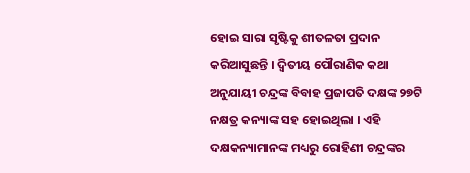ହୋଇ ସାରା ସୃଷ୍ଟିକୁ ଶୀତଳତା ପ୍ରଦାନ କରିଆସୁଛନ୍ତି । ଦ୍ୱିତୀୟ ପୌରାଣିକ କଥା ଅନୁଯାୟୀ ଚନ୍ଦ୍ରଙ୍କ ବିବାହ ପ୍ରଜାପତି ଦକ୍ଷଙ୍କ ୨୭ଟି ନକ୍ଷତ୍ର କନ୍ୟାଙ୍କ ସହ ହୋଇଥିଲା । ଏହି ଦକ୍ଷକନ୍ୟାମାନଙ୍କ ମଧ୍ୟରୁ ରୋହିଣୀ ଚନ୍ଦ୍ରଙ୍କର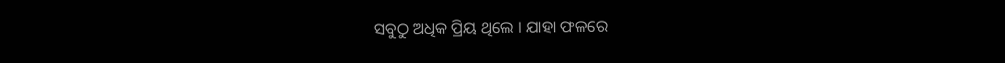ସବୁଠୁ ଅଧିକ ପ୍ରିୟ ଥିଲେ । ଯାହା ଫଳରେ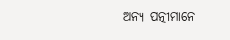ଅନ୍ୟ ପତ୍ନୀମାନେ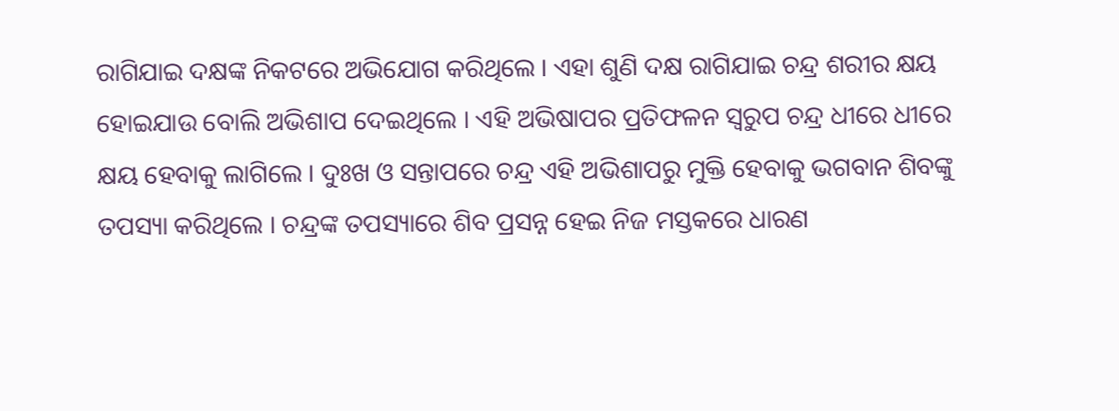ରାଗିଯାଇ ଦକ୍ଷଙ୍କ ନିକଟରେ ଅଭିଯୋଗ କରିଥିଲେ । ଏହା ଶୁଣି ଦକ୍ଷ ରାଗିଯାଇ ଚନ୍ଦ୍ର ଶରୀର କ୍ଷୟ ହୋଇଯାଉ ବୋଲି ଅଭିଶାପ ଦେଇଥିଲେ । ଏହି ଅଭିଷାପର ପ୍ରତିଫଳନ ସ୍ୱରୁପ ଚନ୍ଦ୍ର ଧୀରେ ଧୀରେ କ୍ଷୟ ହେବାକୁ ଲାଗିଲେ । ଦୁଃଖ ଓ ସନ୍ତାପରେ ଚନ୍ଦ୍ର ଏହି ଅଭିଶାପରୁ ମୁକ୍ତି ହେବାକୁ ଭଗବାନ ଶିବଙ୍କୁ ତପସ୍ୟା କରିଥିଲେ । ଚନ୍ଦ୍ରଙ୍କ ତପସ୍ୟାରେ ଶିବ ପ୍ରସନ୍ନ ହେଇ ନିଜ ମସ୍ତକରେ ଧାରଣ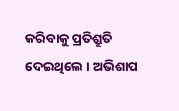କରିବାକୁ ପ୍ରତିଶ୍ରୁତି ଦେଇଥିଲେ । ଅଭିଶାପ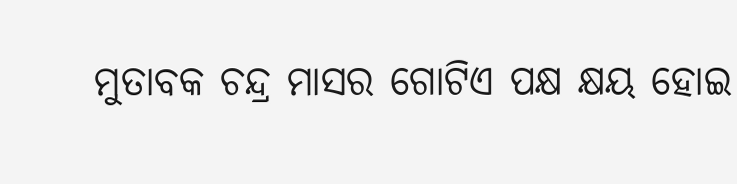ମୁତାବକ ଚନ୍ଦ୍ର ମାସର ଗୋଟିଏ ପକ୍ଷ କ୍ଷୟ ହୋଇ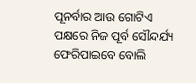ପୂନର୍ବାର ଆଉ ଗୋଟିଏ ପକ୍ଷରେ ନିଜ ପୂର୍ବ ସୌନ୍ଦର୍ଯ୍ୟ ଫେରିପାଇବେ ବୋଲି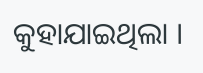କୁହାଯାଇଥିଲା ।